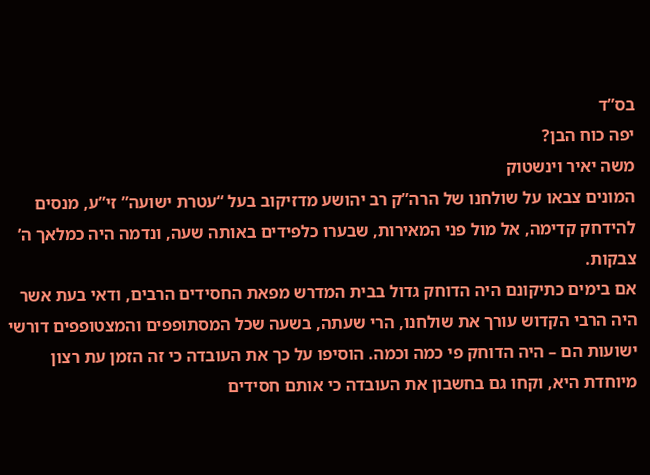בס”ד
יפה כוח הבן?
משה יאיר וינשטוק
המונים צבאו על שולחנו של הרה”ק רב יהושע מדזיקוב בעל “עטרת ישועה” זי”ע, מנסים להידחק קדימה, אל מול פני המאירות, שבערו כלפידים באותה שעה, ונדמה היה כמלאך ה’ צבקות.
אם בימים כתיקונם היה הדוחק גדול בבית המדרש מפאת החסידים הרבים, ודאי בעת אשר היה הרבי הקדוש עורך את שולחנו, הרי שעתה, בשעה שכל המסתופפים והמצטופפים דורשי ישועות הם – היה הדוחק פי כמה וכמה. הוסיפו על כך את העובדה כי זה הזמן עת רצון מיוחדת היא, וקחו גם בחשבון את העובדה כי אותם חסידים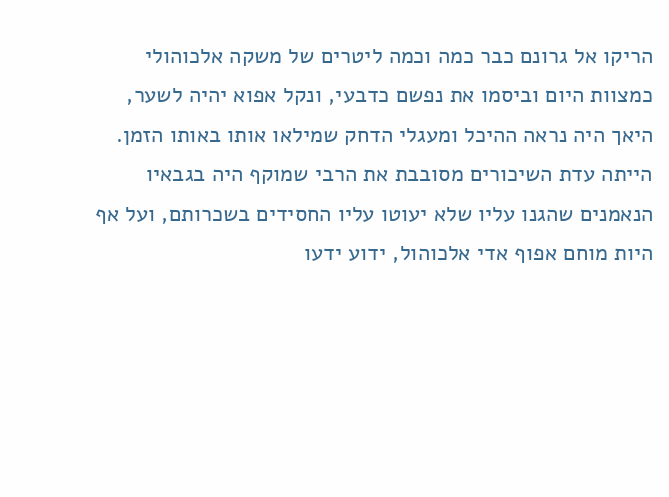הריקו אל גרונם כבר כמה וכמה ליטרים של משקה אלכוהולי כמצוות היום וביסמו את נפשם כדבעי, ונקל אפוא יהיה לשער, היאך היה נראה ההיכל ומעגלי הדחק שמילאו אותו באותו הזמן.
הייתה עדת השיכורים מסובבת את הרבי שמוקף היה בגבאיו הנאמנים שהגנו עליו שלא יעוטו עליו החסידים בשכרותם, ועל אף היות מוחם אפוף אדי אלכוהול, ידוע ידעו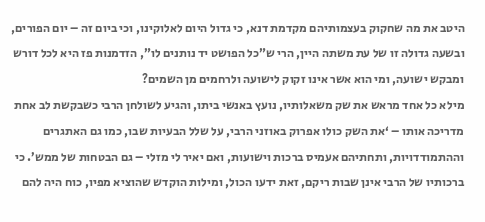היטב את מה שחקוק בעצמותיהם מקדמת דנא, כי גדול היום לאלוקינו, וכי ביום זה – יום הפורים, ובשעה גדולה זו של עת משתה היין, הרי ש”כל הפושט יד נותנים לו”, הזדמנות פז היא לכל דורש ומבקש ישועה, ומי הוא אשר אינו זקוק לישועה ולרחמים מן השמים?
מילא כל אחד מראש את שק משאלותיו, נועץ באנשי ביתו, והגיע לשולחן הרבי כשבקשת לב אחת מדריכה אותו – ‘את השק כולו אפרוק באוזני הרבי, על שלל הבעיות שבו, כמו גם האתגרים וההתמודדויות, ותחתיהם אעמיס ברכות וישועות, ואם יאיר לי מזלי – גם הבטחות של ממש’. כי ברכותיו של הרבי אינן שבות ריקם, זאת ידעו הכול, ומילות הוקדש שהוציא מפיו, כוח היה להם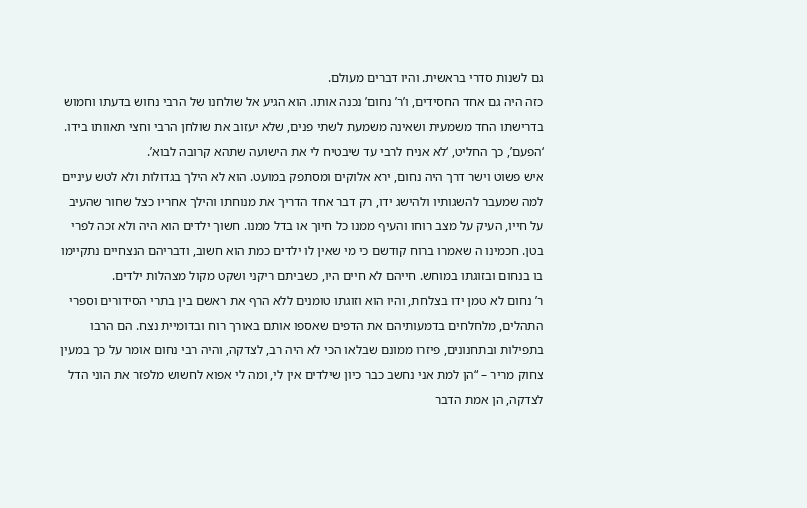גם לשנות סדרי בראשית. והיו דברים מעולם.
כזה היה גם אחד החסידים, ו’ר’ נחום’ נכנה אותו. הוא הגיע אל שולחנו של הרבי נחוש בדעתו וחמוש בדרישתו החד משמעית ושאינה משמעת לשתי פנים, שלא יעזוב את שולחן הרבי וחצי תאוותו בידו. ‘הפעם’, כך החליט, ‘לא אניח לרבי עד שיבטיח לי את הישועה שתהא קרובה לבוא’.
איש פשוט וישר דרך היה נחום, ירא אלוקים ומסתפק במועט. הוא לא הילך בגדולות ולא לטש עיניים למה שמעבר להשגותיו ולהישג ידו, רק דבר אחד הדריך את מנוחתו והילך אחריו כצל שחור שהעיב על חייו, העיק על מצב רוחו והעיף ממנו כל חיוך או בדל ממנו. חשוך ילדים הוא היה ולא זכה לפרי בטן. חכמינו ה שאמרו ברוח קודשם כי מי שאין לו ילדים כמת הוא חשוב, ודבריהם הנצחיים נתקיימו בו בנחום ובזוגתו במוחש. חייהם לא חיים היו, כשביתם ריקני ושקט מקול מצהלות ילדים.
ר’ נחום לא טמן ידו בצלחת, והיו הוא וזוגתו טומנים ללא הרף את ראשם בין בתרי הסידורים וספרי התהלים, מלחלחים בדמעותיהם את הדפים שאספו אותם באורך רוח ובדומיית נצח. הם הרבו בתפילות ובתחנונים, פיזרו ממונם שבלאו הכי לא היה רב, לצדקה, והיה רבי נחום אומר על כך במעין צחוק מריר – “הן למת אני נחשב כבר כיון שילדים אין לי, ומה לי אפוא לחשוש מלפזר את הוני הדל לצדקה, הן אמת הדבר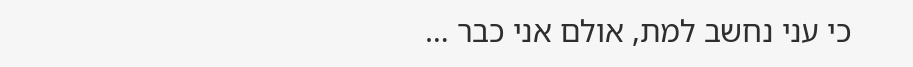כי עני נחשב למת, אולם אני כבר …